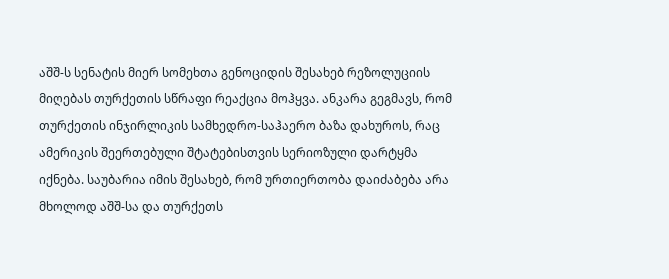აშშ-ს სენატის მიერ სომეხთა გენოციდის შესახებ რეზოლუციის მიღებას თურქეთის სწრაფი რეაქცია მოჰყვა. ანკარა გეგმავს, რომ თურქეთის ინჯირლიკის სამხედრო-საჰაერო ბაზა დახუროს, რაც ამერიკის შეერთებული შტატებისთვის სერიოზული დარტყმა იქნება. საუბარია იმის შესახებ, რომ ურთიერთობა დაიძაბება არა მხოლოდ აშშ-სა და თურქეთს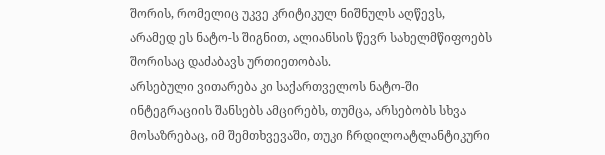შორის, რომელიც უკვე კრიტიკულ ნიშნულს აღწევს, არამედ ეს ნატო-ს შიგნით, ალიანსის წევრ სახელმწიფოებს შორისაც დაძაბავს ურთიეთობას.
არსებული ვითარება კი საქართველოს ნატო-ში ინტეგრაციის შანსებს ამცირებს, თუმცა, არსებობს სხვა მოსაზრებაც, იმ შემთხვევაში, თუკი ჩრდილოატლანტიკური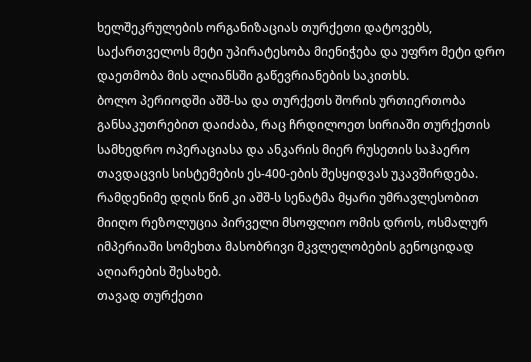ხელშეკრულების ორგანიზაციას თურქეთი დატოვებს, საქართველოს მეტი უპირატესობა მიენიჭება და უფრო მეტი დრო დაეთმობა მის ალიანსში გაწევრიანების საკითხს.
ბოლო პერიოდში აშშ-სა და თურქეთს შორის ურთიერთობა განსაკუთრებით დაიძაბა, რაც ჩრდილოეთ სირიაში თურქეთის სამხედრო ოპერაციასა და ანკარის მიერ რუსეთის საჰაერო თავდაცვის სისტემების ეს-400-ების შესყიდვას უკავშირდება. რამდენიმე დღის წინ კი აშშ-ს სენატმა მყარი უმრავლესობით მიიღო რეზოლუცია პირველი მსოფლიო ომის დროს, ოსმალურ იმპერიაში სომეხთა მასობრივი მკვლელობების გენოციდად აღიარების შესახებ.
თავად თურქეთი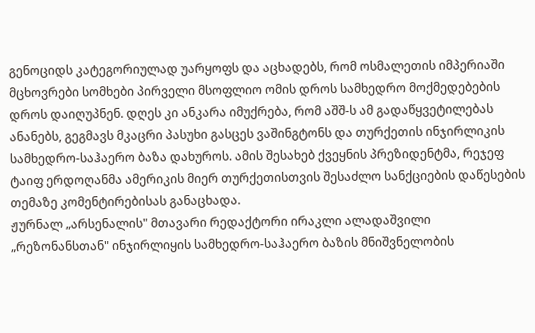გენოციდს კატეგორიულად უარყოფს და აცხადებს, რომ ოსმალეთის იმპერიაში მცხოვრები სომხები პირველი მსოფლიო ომის დროს სამხედრო მოქმედებების დროს დაიღუპნენ. დღეს კი ანკარა იმუქრება, რომ აშშ-ს ამ გადაწყვეტილებას ანანებს, გეგმავს მკაცრი პასუხი გასცეს ვაშინგტონს და თურქეთის ინჯირლიკის სამხედრო-საჰაერო ბაზა დახუროს. ამის შესახებ ქვეყნის პრეზიდენტმა, რეჯეფ ტაიფ ერდოღანმა ამერიკის მიერ თურქეთისთვის შესაძლო სანქციების დაწესების თემაზე კომენტირებისას განაცხადა.
ჟურნალ „არსენალის" მთავარი რედაქტორი ირაკლი ალადაშვილი „რეზონანსთან" ინჯირლიყის სამხედრო-საჰაერო ბაზის მნიშვნელობის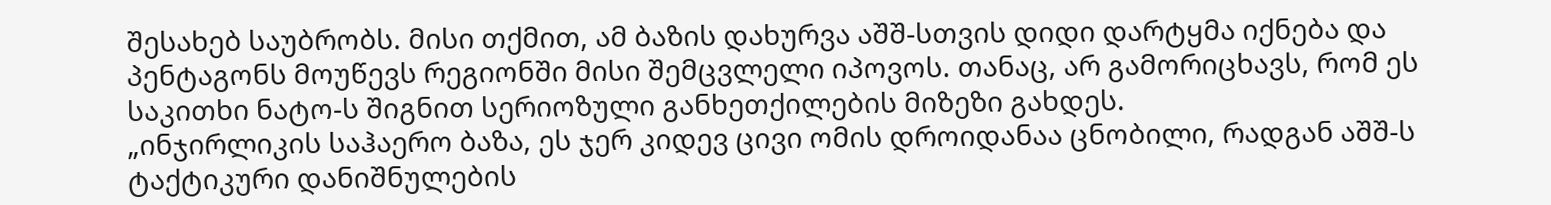შესახებ საუბრობს. მისი თქმით, ამ ბაზის დახურვა აშშ-სთვის დიდი დარტყმა იქნება და პენტაგონს მოუწევს რეგიონში მისი შემცვლელი იპოვოს. თანაც, არ გამორიცხავს, რომ ეს საკითხი ნატო-ს შიგნით სერიოზული განხეთქილების მიზეზი გახდეს.
„ინჯირლიკის საჰაერო ბაზა, ეს ჯერ კიდევ ცივი ომის დროიდანაა ცნობილი, რადგან აშშ-ს ტაქტიკური დანიშნულების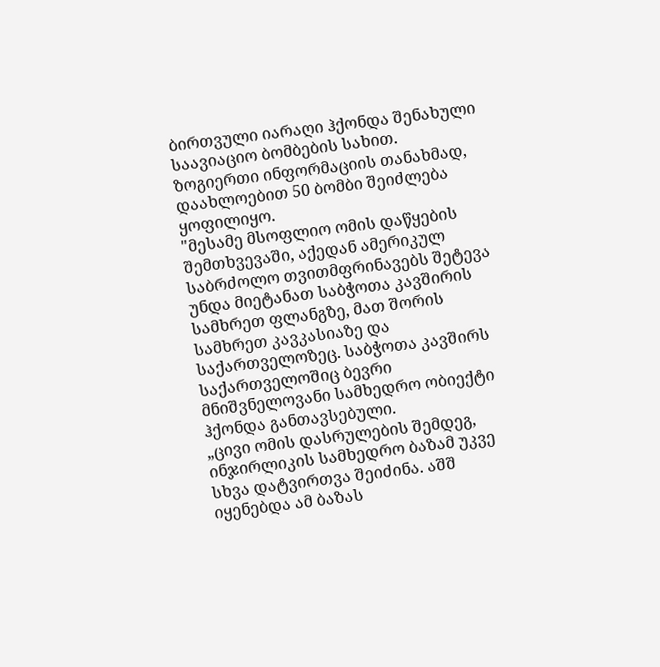ბირთვული იარაღი ჰქონდა შენახული საავიაციო ბომბების სახით. ზოგიერთი ინფორმაციის თანახმად, დაახლოებით 50 ბომბი შეიძლება ყოფილიყო.
"მესამე მსოფლიო ომის დაწყების შემთხვევაში, აქედან ამერიკულ საბრძოლო თვითმფრინავებს შეტევა უნდა მიეტანათ საბჭოთა კავშირის სამხრეთ ფლანგზე, მათ შორის სამხრეთ კავკასიაზე და საქართველოზეც. საბჭოთა კავშირს საქართველოშიც ბევრი მნიშვნელოვანი სამხედრო ობიექტი ჰქონდა განთავსებული.
„ცივი ომის დასრულების შემდეგ, ინჯირლიკის სამხედრო ბაზამ უკვე სხვა დატვირთვა შეიძინა. აშშ იყენებდა ამ ბაზას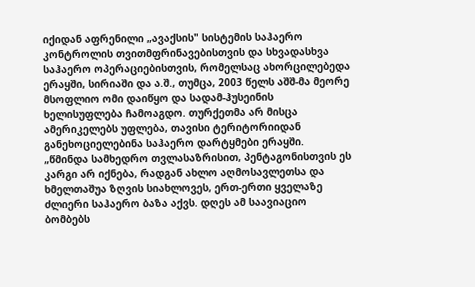იქიდან აფრენილი „ავაქსის" სისტემის საჰაერო კონტროლის თვითმფრინავებისთვის და სხვადასხვა საჰაერო ოპერაციებისთვის, რომელსაც ახორცილებედა ერაყში, სირიაში და ა.შ., თუმცა, 2003 წელს აშშ-მა მეორე მსოფლიო ომი დაიწყო და სადამ-ჰუსეინის ხელისუფლება ჩამოაგდო. თურქეთმა არ მისცა ამერიკელებს უფლება, თავისი ტერიტორიიდან განეხოციელებინა საჰაერო დარტყმები ერაყში.
„წმინდა სამხედრო თვლასაზრისით, პენტაგონისთვის ეს კარგი არ იქნება, რადგან ახლო აღმოსავლეთსა და ხმელთაშუა ზღვის სიახლოვეს, ერთ-ერთი ყველაზე ძლიერი საჰაერო ბაზა აქვს. დღეს ამ საავიაციო ბომბებს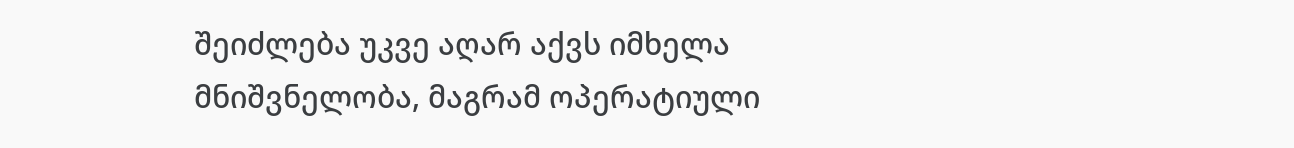შეიძლება უკვე აღარ აქვს იმხელა მნიშვნელობა, მაგრამ ოპერატიული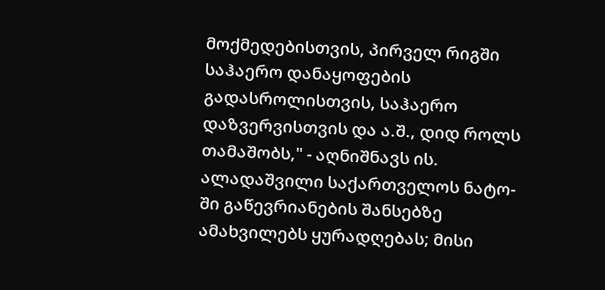მოქმედებისთვის, პირველ რიგში საჰაერო დანაყოფების გადასროლისთვის, საჰაერო დაზვერვისთვის და ა.შ., დიდ როლს თამაშობს," - აღნიშნავს ის.
ალადაშვილი საქართველოს ნატო-ში გაწევრიანების შანსებზე ამახვილებს ყურადღებას; მისი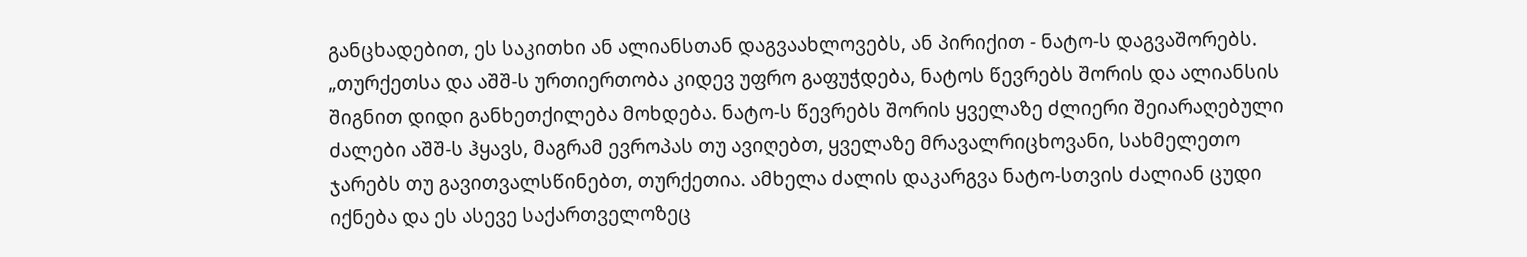განცხადებით, ეს საკითხი ან ალიანსთან დაგვაახლოვებს, ან პირიქით - ნატო-ს დაგვაშორებს.
„თურქეთსა და აშშ-ს ურთიერთობა კიდევ უფრო გაფუჭდება, ნატოს წევრებს შორის და ალიანსის შიგნით დიდი განხეთქილება მოხდება. ნატო-ს წევრებს შორის ყველაზე ძლიერი შეიარაღებული ძალები აშშ-ს ჰყავს, მაგრამ ევროპას თუ ავიღებთ, ყველაზე მრავალრიცხოვანი, სახმელეთო ჯარებს თუ გავითვალსწინებთ, თურქეთია. ამხელა ძალის დაკარგვა ნატო-სთვის ძალიან ცუდი იქნება და ეს ასევე საქართველოზეც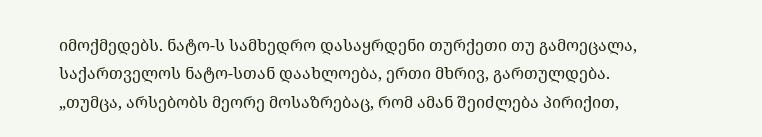იმოქმედებს. ნატო-ს სამხედრო დასაყრდენი თურქეთი თუ გამოეცალა, საქართველოს ნატო-სთან დაახლოება, ერთი მხრივ, გართულდება.
„თუმცა, არსებობს მეორე მოსაზრებაც, რომ ამან შეიძლება პირიქით,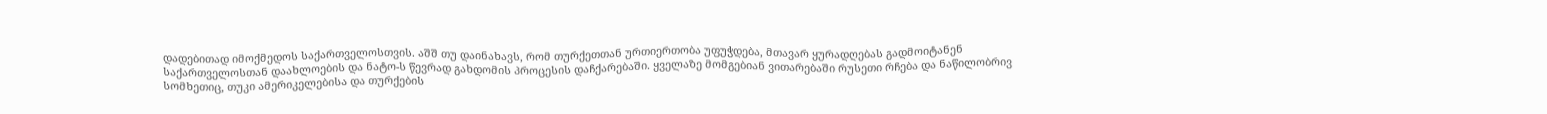დადებითად იმოქმედოს საქართველოსთვის. აშშ თუ დაინახავს, რომ თურქეთთან ურთიერთობა უფუჭდება, მთავარ ყურადღებას გადმოიტანენ საქართველოსთან დაახლოების და ნატო-ს წევრად გახდომის პროცესის დაჩქარებაში. ყველაზე მომგებიან ვითარებაში რუსეთი რჩება და ნაწილობრივ სომხეთიც, თუკი ამერიკელებისა და თურქების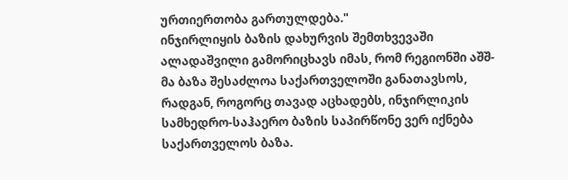ურთიერთობა გართულდება."
ინჯირლიყის ბაზის დახურვის შემთხვევაში ალადაშვილი გამორიცხავს იმას, რომ რეგიონში აშშ-მა ბაზა შესაძლოა საქართველოში განათავსოს, რადგან, როგორც თავად აცხადებს, ინჯირლიკის სამხედრო-საჰაერო ბაზის საპირწონე ვერ იქნება საქართველოს ბაზა.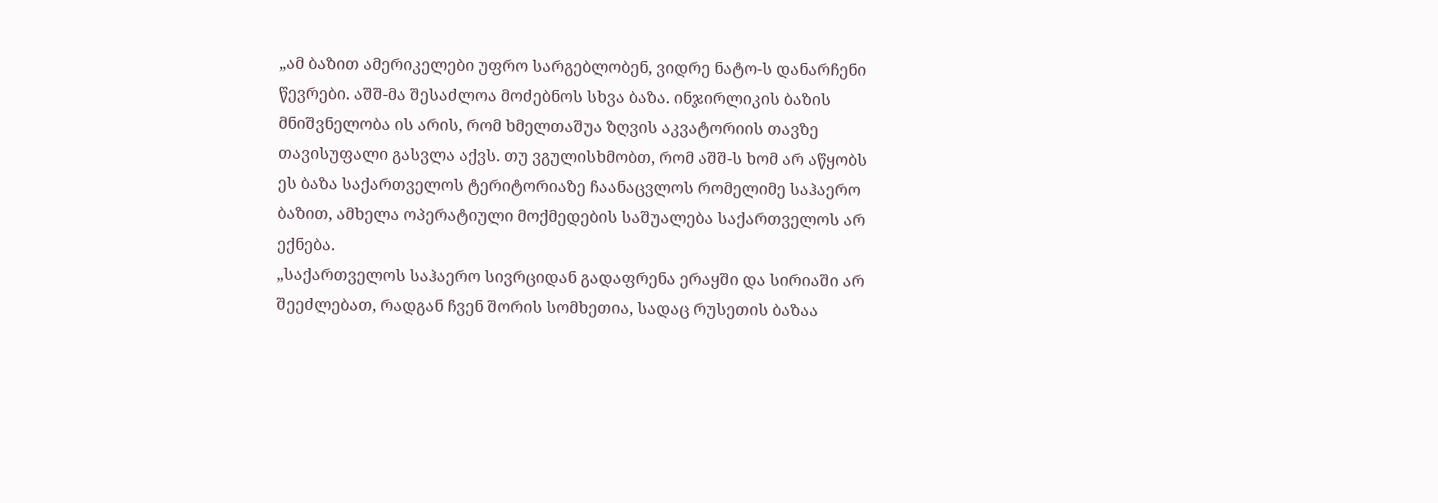„ამ ბაზით ამერიკელები უფრო სარგებლობენ, ვიდრე ნატო-ს დანარჩენი წევრები. აშშ-მა შესაძლოა მოძებნოს სხვა ბაზა. ინჯირლიკის ბაზის მნიშვნელობა ის არის, რომ ხმელთაშუა ზღვის აკვატორიის თავზე თავისუფალი გასვლა აქვს. თუ ვგულისხმობთ, რომ აშშ-ს ხომ არ აწყობს ეს ბაზა საქართველოს ტერიტორიაზე ჩაანაცვლოს რომელიმე საჰაერო ბაზით, ამხელა ოპერატიული მოქმედების საშუალება საქართველოს არ ექნება.
„საქართველოს საჰაერო სივრციდან გადაფრენა ერაყში და სირიაში არ შეეძლებათ, რადგან ჩვენ შორის სომხეთია, სადაც რუსეთის ბაზაა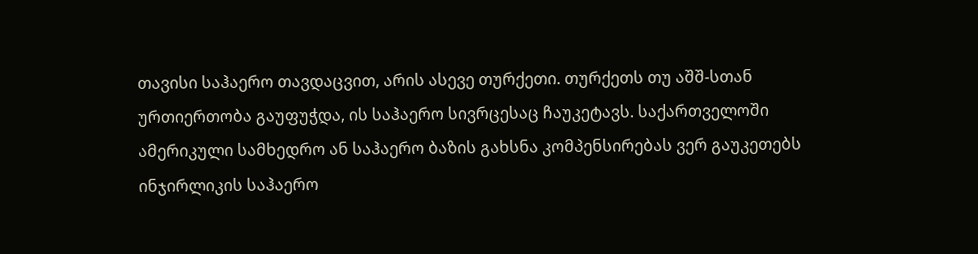თავისი საჰაერო თავდაცვით, არის ასევე თურქეთი. თურქეთს თუ აშშ-სთან ურთიერთობა გაუფუჭდა, ის საჰაერო სივრცესაც ჩაუკეტავს. საქართველოში ამერიკული სამხედრო ან საჰაერო ბაზის გახსნა კომპენსირებას ვერ გაუკეთებს ინჯირლიკის საჰაერო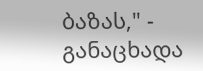ბაზას," - განაცხადა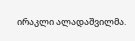ირაკლი ალადაშვილმა.